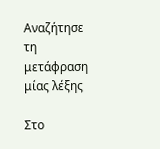Αναζήτησε τη μετάφραση μίας λέξης

Στο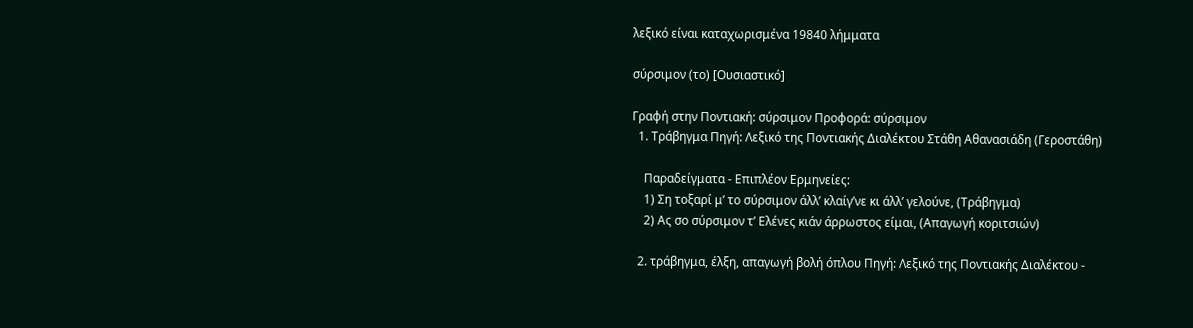λεξικό είναι καταχωρισμένα 19840 λήμματα

σύρσιμον (το) [Ουσιαστικό]

Γραφή στην Ποντιακή: σύρσιμον Προφορά: σύρσιμον
  1. Τράβηγμα Πηγή: Λεξικό της Ποντιακής Διαλέκτου Στάθη Αθανασιάδη (Γεροστάθη)

    Παραδείγματα - Επιπλέον Ερμηνείες:
    1) Ση τοξαρί μ’ το σύρσιμον άλλ’ κλαίγ’νε κι άλλ’ γελούνε, (Τράβηγμα)
    2) Ας σο σύρσιμον τ’ Ελένες κιάν άρρωστος είμαι, (Απαγωγή κοριτσιών)

  2. τράβηγμα, έλξη, απαγωγή βολή όπλου Πηγή: Λεξικό της Ποντιακής Διαλέκτου -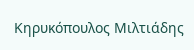Κηρυκόπουλος Μιλτιάδης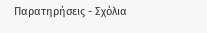Παρατηρήσεις - Σχόλια